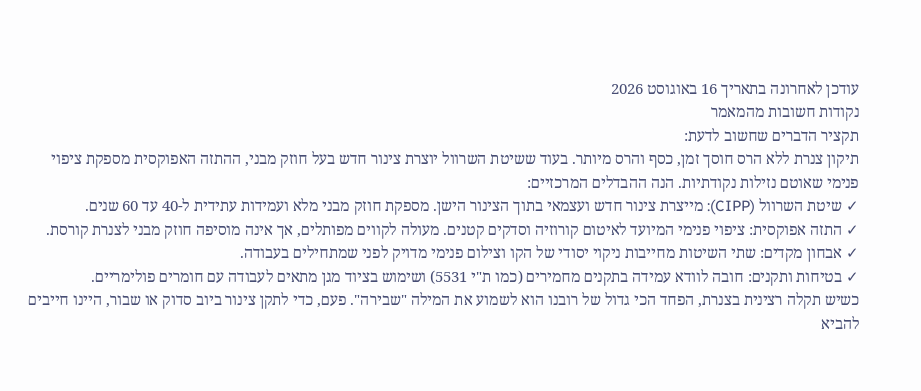עודכן לאחרונה בתאריך 16 באוגוסט 2026
נקודות חשובות מהמאמר
תקציר הדברים שחשוב לדעת:
תיקון צנרת ללא הרס חוסך זמן, כסף והרס מיותר. בעוד ששיטת השרוול יוצרת צינור חדש בעל חוזק מבני, ההתזה האפוקסית מספקת ציפוי פנימי שאוטם נזילות נקודתיות. הנה ההבדלים המרכזיים:
✓ שיטת השרוול (CIPP): מייצרת צינור חדש ועצמאי בתוך הצינור הישן. מספקת חוזק מבני מלא ועמידות עתידית ל-40 עד 60 שנים.
✓ התזה אפוקסית: ציפוי פנימי המיועד לאיטום קורוזיה וסדקים קטנים. מעולה לקווים מפותלים, אך אינה מוסיפה חוזק מבני לצנרת קורסת.
✓ אבחון מקדים: שתי השיטות מחייבות ניקוי יסודי של הקו וצילום פנימי מדויק לפני שמתחילים בעבודה.
✓ בטיחות ותקנים: חובה לוודא עמידה בתקנים מחמירים (כמו ת"י 5531) ושימוש בציוד מגן מתאים לעבודה עם חומרים פולימריים.
כשיש תקלה רצינית בצנרת, הפחד הכי גדול של רובנו הוא לשמוע את המילה "שבירה". פעם, כדי לתקן צינור ביוב סדוק או שבור, היינו חייבים להביא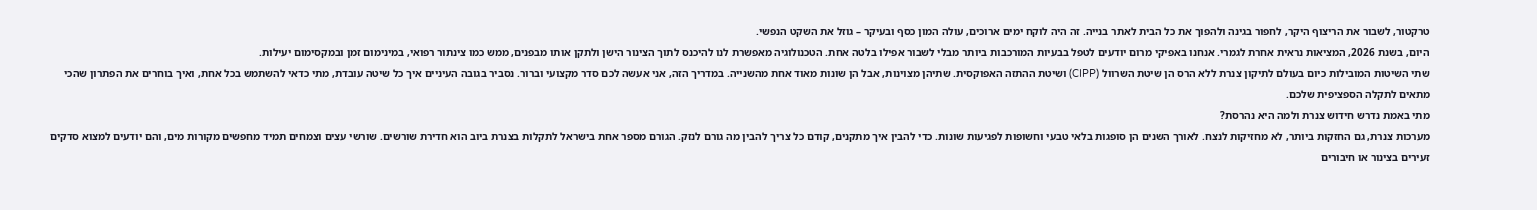טרקטור, לשבור את הריצוף היקר, לחפור בגינה ולהפוך את כל הבית לאתר בנייה. זה היה לוקח ימים ארוכים, עולה המון כסף ובעיקר – גוזל את השקט הנפשי.
היום, בשנת 2026, המציאות נראית אחרת לגמרי. אנחנו באפיקי מרום יודעים לטפל בבעיות המורכבות ביותר מבלי לשבור אפילו בלטה אחת. הטכנולוגיה מאפשרת לנו להיכנס לתוך הצינור הישן ולתקן אותו מבפנים, ממש כמו צינתור רפואי, במינימום זמן ובמקסימום יעילות.
שתי השיטות המובילות כיום בעולם לתיקון צנרת ללא הרס הן שיטת השרוול (CIPP) ושיטת ההתזה האפוקסית. שתיהן מצוינות, אבל הן שונות מאוד אחת מהשנייה. במדריך הזה, אני אעשה לכם סדר מקצועי וברור. נסביר בגובה העיניים איך כל שיטה עובדת, מתי כדאי להשתמש בכל אחת, ואיך בוחרים את הפתרון שהכי מתאים לתקלה הספציפית שלכם.
מתי באמת נדרש חידוש צנרת ולמה היא נהרסת?
מערכות צנרת, גם החזקות ביותר, לא מחזיקות לנצח. לאורך השנים הן סופגות בלאי טבעי וחשופות לפגיעות שונות. כדי להבין איך מתקנים, קודם כל צריך להבין מה גורם לנזק. הגורם מספר אחת בישראל לתקלות בצנרת ביוב הוא חדירת שורשים. שורשי עצים וצמחים תמיד מחפשים מקורות מים, והם יודעים למצוא סדקים זעירים בצינור או חיבורים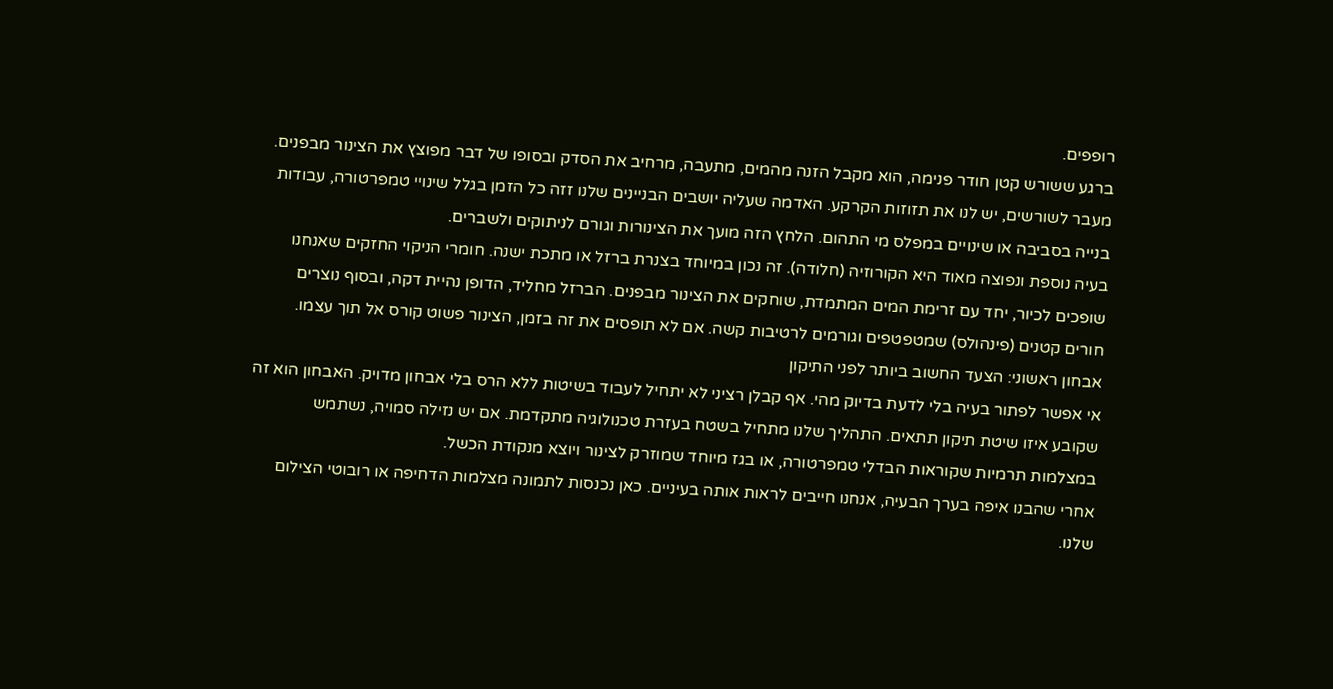רופפים.
ברגע ששורש קטן חודר פנימה, הוא מקבל הזנה מהמים, מתעבה, מרחיב את הסדק ובסופו של דבר מפוצץ את הצינור מבפנים. מעבר לשורשים, יש לנו את תזוזות הקרקע. האדמה שעליה יושבים הבניינים שלנו זזה כל הזמן בגלל שינויי טמפרטורה, עבודות בנייה בסביבה או שינויים במפלס מי התהום. הלחץ הזה מועך את הצינורות וגורם לניתוקים ולשברים.
בעיה נוספת ונפוצה מאוד היא הקורוזיה (חלודה). זה נכון במיוחד בצנרת ברזל או מתכת ישנה. חומרי הניקוי החזקים שאנחנו שופכים לכיור, יחד עם זרימת המים המתמדת, שוחקים את הצינור מבפנים. הברזל מחליד, הדופן נהיית דקה, ובסוף נוצרים חורים קטנים (פינהולס) שמטפטפים וגורמים לרטיבות קשה. אם לא תופסים את זה בזמן, הצינור פשוט קורס אל תוך עצמו.
אבחון ראשוני: הצעד החשוב ביותר לפני התיקון
אי אפשר לפתור בעיה בלי לדעת בדיוק מהי. אף קבלן רציני לא יתחיל לעבוד בשיטות ללא הרס בלי אבחון מדויק. האבחון הוא זה שקובע איזו שיטת תיקון תתאים. התהליך שלנו מתחיל בשטח בעזרת טכנולוגיה מתקדמת. אם יש נזילה סמויה, נשתמש במצלמות תרמיות שקוראות הבדלי טמפרטורה, או בגז מיוחד שמוזרק לצינור ויוצא מנקודת הכשל.
אחרי שהבנו איפה בערך הבעיה, אנחנו חייבים לראות אותה בעיניים. כאן נכנסות לתמונה מצלמות הדחיפה או רובוטי הצילום שלנו.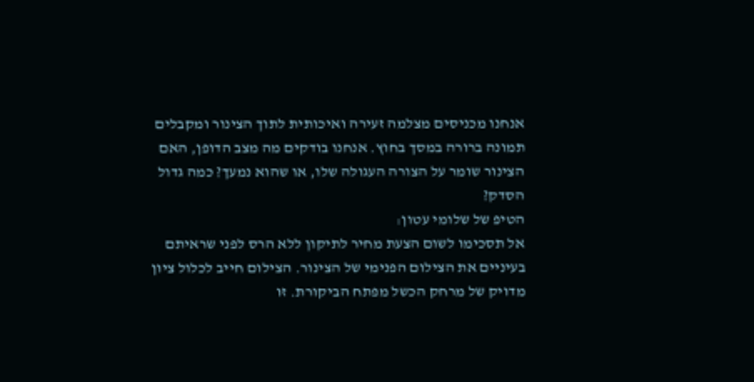אנחנו מכניסים מצלמה זעירה ואיכותית לתוך הצינור ומקבלים תמונה ברורה במסך בחוץ. אנחנו בודקים מה מצב הדופן, האם הצינור שומר על הצורה העגולה שלו, או שהוא נמעך? כמה גדול הסדק?
הטיפ של שלומי עטון:
אל תסכימו לשום הצעת מחיר לתיקון ללא הרס לפני שראיתם בעיניים את הצילום הפנימי של הצינור. הצילום חייב לכלול ציון מדויק של מרחק הכשל מפתח הביקורת. זו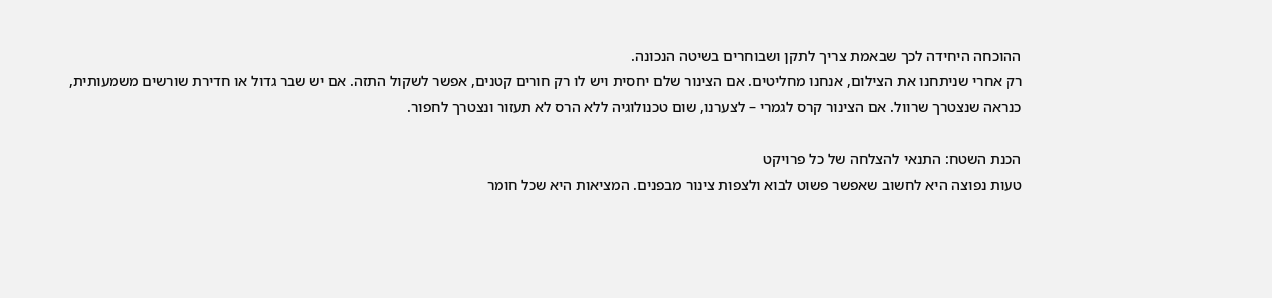ההוכחה היחידה לכך שבאמת צריך לתקן ושבוחרים בשיטה הנכונה.
רק אחרי שניתחנו את הצילום, אנחנו מחליטים. אם הצינור שלם יחסית ויש לו רק חורים קטנים, אפשר לשקול התזה. אם יש שבר גדול או חדירת שורשים משמעותית, כנראה שנצטרך שרוול. אם הצינור קרס לגמרי – לצערנו, שום טכנולוגיה ללא הרס לא תעזור ונצטרך לחפור.

הכנת השטח: התנאי להצלחה של כל פרויקט
טעות נפוצה היא לחשוב שאפשר פשוט לבוא ולצפות צינור מבפנים. המציאות היא שכל חומר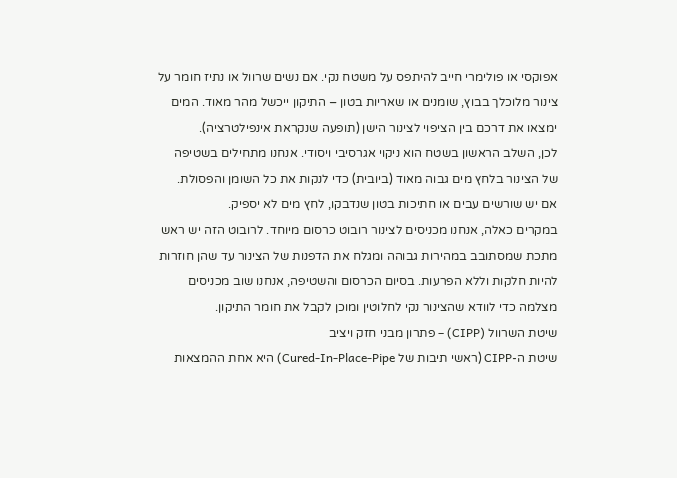אפוקסי או פולימרי חייב להיתפס על משטח נקי. אם נשים שרוול או נתיז חומר על צינור מלוכלך בבוץ, שומנים או שאריות בטון – התיקון ייכשל מהר מאוד. המים ימצאו את דרכם בין הציפוי לצינור הישן (תופעה שנקראת אינפילטרציה).
לכן, השלב הראשון בשטח הוא ניקוי אגרסיבי ויסודי. אנחנו מתחילים בשטיפה של הצינור בלחץ מים גבוה מאוד (ביובית) כדי לנקות את כל השומן והפסולת. אם יש שורשים עבים או חתיכות בטון שנדבקו, לחץ מים לא יספיק.
במקרים כאלה, אנחנו מכניסים לצינור רובוט כרסום מיוחד. לרובוט הזה יש ראש מתכת שמסתובב במהירות גבוהה ומגלח את הדפנות של הצינור עד שהן חוזרות להיות חלקות וללא הפרעות. בסיום הכרסום והשטיפה, אנחנו שוב מכניסים מצלמה כדי לוודא שהצינור נקי לחלוטין ומוכן לקבל את חומר התיקון.
שיטת השרוול (CIPP) – פתרון מבני חזק ויציב
שיטת ה-CIPP (ראשי תיבות של Cured-In-Place-Pipe) היא אחת ההמצאות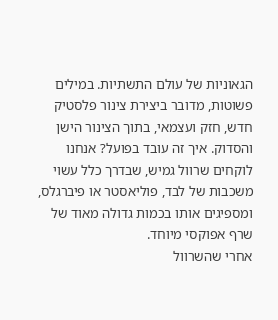הגאוניות של עולם התשתיות. במילים פשוטות, מדובר ביצירת צינור פלסטיק חדש, חזק ועצמאי, בתוך הצינור הישן והסדוק. איך זה עובד בפועל? אנחנו לוקחים שרוול גמיש, שבדרך כלל עשוי משכבות של לבד, פוליאסטר או פיברגלס, ומספיגים אותו בכמות גדולה מאוד של שרף אפוקסי מיוחד.
אחרי שהשרוול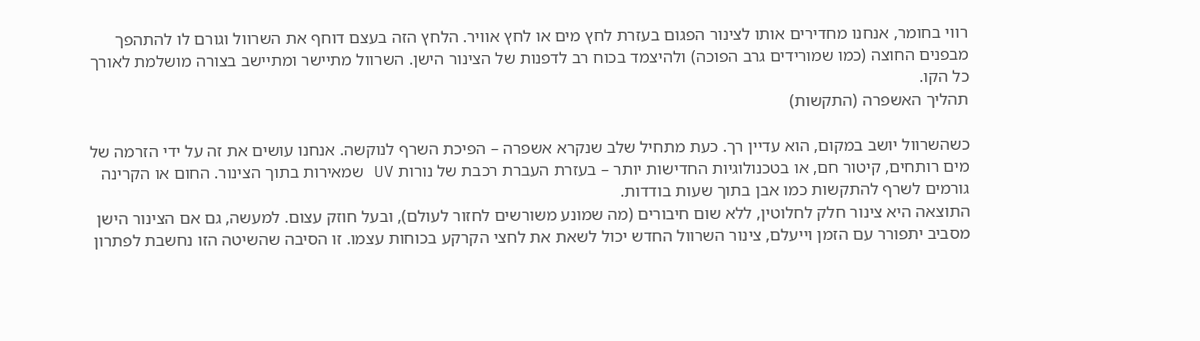רווי בחומר, אנחנו מחדירים אותו לצינור הפגום בעזרת לחץ מים או לחץ אוויר. הלחץ הזה בעצם דוחף את השרוול וגורם לו להתהפך מבפנים החוצה (כמו שמורידים גרב הפוכה) ולהיצמד בכוח רב לדפנות של הצינור הישן. השרוול מתיישר ומתיישב בצורה מושלמת לאורך כל הקו.
תהליך האשפרה (התקשות)

כשהשרוול יושב במקום, הוא עדיין רך. כעת מתחיל שלב שנקרא אשפרה – הפיכת השרף לנוקשה. אנחנו עושים את זה על ידי הזרמה של מים רותחים, קיטור חם, או בטכנולוגיות החדישות יותר – בעזרת העברת רכבת של נורות UV שמאירות בתוך הצינור. החום או הקרינה גורמים לשרף להתקשות כמו אבן בתוך שעות בודדות.
התוצאה היא צינור חלק לחלוטין, ללא שום חיבורים (מה שמונע משורשים לחזור לעולם), ובעל חוזק עצום. למעשה, גם אם הצינור הישן מסביב יתפורר עם הזמן וייעלם, צינור השרוול החדש יכול לשאת את לחצי הקרקע בכוחות עצמו. זו הסיבה שהשיטה הזו נחשבת לפתרון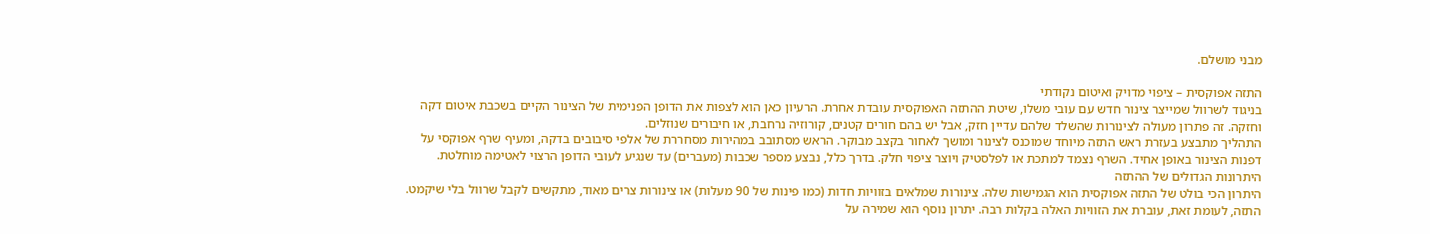מבני מושלם.

התזה אפוקסית – ציפוי מדויק ואיטום נקודתי
בניגוד לשרוול שמייצר צינור חדש עם עובי משלו, שיטת ההתזה האפוקסית עובדת אחרת. הרעיון כאן הוא לצפות את הדופן הפנימית של הצינור הקיים בשכבת איטום דקה וחזקה. זה פתרון מעולה לצינורות שהשלד שלהם עדיין חזק, אבל יש בהם חורים קטנים, קורוזיה נרחבת, או חיבורים שנוזלים.
התהליך מתבצע בעזרת ראש התזה מיוחד שמוכנס לצינור ומושך לאחור בקצב מבוקר. הראש מסתובב במהירות מסחררת של אלפי סיבובים בדקה, ומעיף שרף אפוקסי על דפנות הצינור באופן אחיד. השרף נצמד למתכת או לפלסטיק ויוצר ציפוי חלק. בדרך כלל, נבצע מספר שכבות (מעברים) עד שנגיע לעובי הדופן הרצוי לאטימה מוחלטת.
היתרונות הגדולים של ההתזה
היתרון הכי בולט של התזה אפוקסית הוא הגמישות שלה. צינורות שמלאים בזוויות חדות (כמו פינות של 90 מעלות) או צינורות צרים מאוד, מתקשים לקבל שרוול בלי שיקמט. התזה, לעומת זאת, עוברת את הזוויות האלה בקלות רבה. יתרון נוסף הוא שמירה על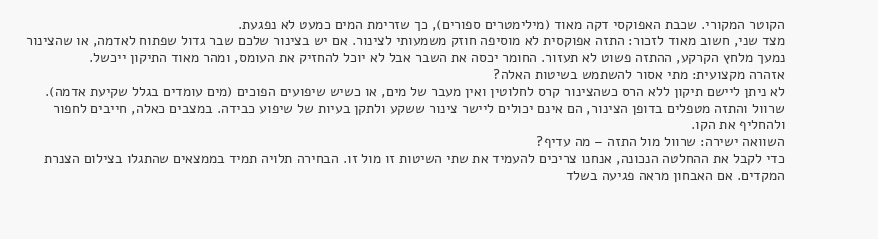הקוטר המקורי. שכבת האפוקסי דקה מאוד (מילימטרים ספורים), כך שזרימת המים כמעט לא נפגעת.
מצד שני, חשוב מאוד לזכור: התזה אפוקסית לא מוסיפה חוזק משמעותי לצינור. אם יש בצינור שלכם שבר גדול שפתוח לאדמה, או שהצינור נמעך מלחץ הקרקע, ההתזה פשוט לא תעזור. החומר יכסה את השבר אבל לא יוכל להחזיק את העומס, ומהר מאוד התיקון ייכשל.
אזהרה מקצועית: מתי אסור להשתמש בשיטות האלה?
לא ניתן ליישם תיקון ללא הרס כשהצינור קרס לחלוטין ואין מעבר של מים, או כשיש שיפועים הפוכים (מים עומדים בגלל שקיעת אדמה). שרוול והתזה מטפלים בדופן הצינור, הם אינם יכולים ליישר צינור ששקע ולתקן בעיות של שיפוע כבידה. במצבים כאלה, חייבים לחפור ולהחליף את הקו.
השוואה ישירה: שרוול מול התזה – מה עדיף?
כדי לקבל את ההחלטה הנכונה, אנחנו צריכים להעמיד את שתי השיטות זו מול זו. הבחירה תלויה תמיד בממצאים שהתגלו בצילום הצנרת המקדים. אם האבחון מראה פגיעה בשלד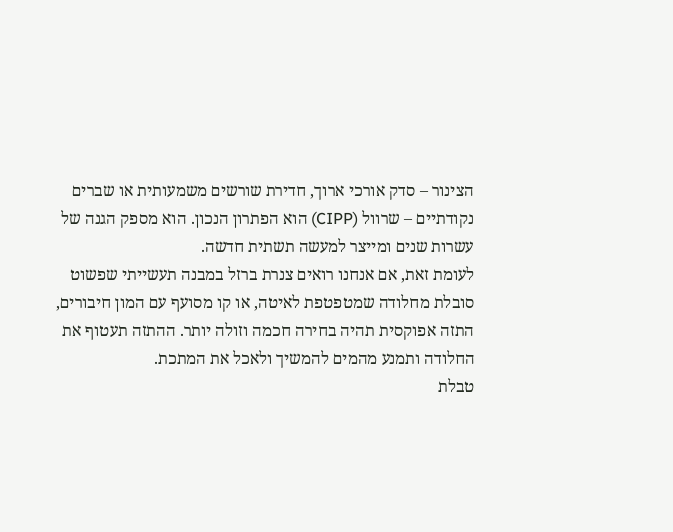הצינור – סדק אורכי ארוך, חדירת שורשים משמעותית או שברים נקודתיים – שרוול (CIPP) הוא הפתרון הנכון. הוא מספק הגנה של עשרות שנים ומייצר למעשה תשתית חדשה.
לעומת זאת, אם אנחנו רואים צנרת ברזל במבנה תעשייתי שפשוט סובלת מחלודה שמטפטפת לאיטה, או קו מסועף עם המון חיבורים, התזה אפוקסית תהיה בחירה חכמה וזולה יותר. ההתזה תעטוף את החלודה ותמנע מהמים להמשיך ולאכל את המתכת.
טבלת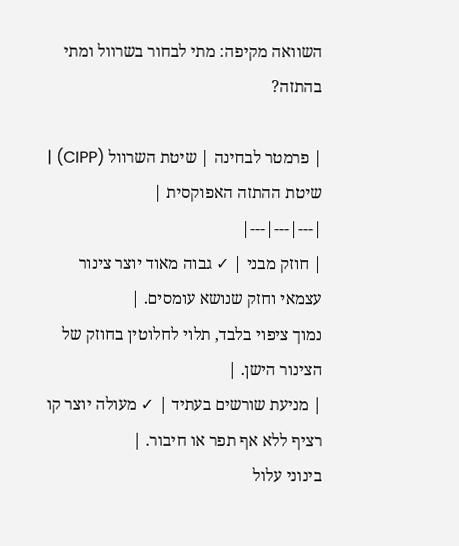השוואה מקיפה: מתי לבחור בשרוול ומתי בהתזה?

| פרמטר לבחינה | שיטת השרוול (CIPP) | שיטת ההתזה האפוקסית |
|---|---|---|
| חוזק מבני | ✓ גבוה מאוד יוצר צינור עצמאי וחזק שנושא עומסים. |
נמוך ציפוי בלבד, תלוי לחלוטין בחוזק של הצינור הישן. |
| מניעת שורשים בעתיד | ✓ מעולה יוצר קו רציף ללא אף תפר או חיבור. |
בינוני עלול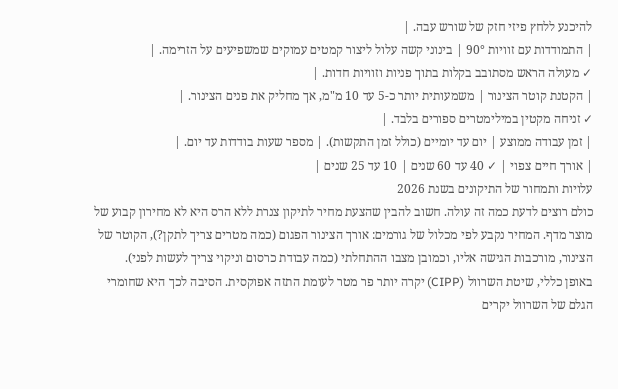להיכנע ללחץ פיזי חזק של שורש עבה. |
| התמודדות עם זוויות 90° | בינוני קשה עלול ליצור קמטים עמוקים שמשפיעים על הזרימה. |
✓ מעולה הראש מסתובב בקלות בתוך פניות וזוויות חדות. |
| הקטנת קוטר הצינור | משמעותית יותר כ-5 עד 10 מ"מ, אך מחליק את פנים הצינור. |
✓ זניחה מקטין במילימטרים ספורים בלבד. |
| זמן עבודה ממוצע | יום עד יומיים (כולל זמן התקשות). | מספר שעות בודדות עד יום. |
| אורך חיים צפוי | ✓ 40 עד 60 שנים | 10 עד 25 שנים |
עלויות ותמחור של התיקונים בשנת 2026
כולם רוצים לדעת כמה זה עולה. חשוב להבין שהצעת מחיר לתיקון צנרת ללא הרס היא לא מחירון קבוע של מוצר מדף. המחיר נקבע לפי מכלול של גורמים: אורך הצינור הפגום (כמה מטרים צריך לתקן?), הקוטר של הצינור, מורכבות הגישה אליו, וכמובן מצבו ההתחלתי (כמה עבודת כרסום וניקוי צריך לעשות לפני).
באופן כללי, שיטת השרוול (CIPP) יקרה יותר פר מטר לעומת התזה אפוקסית. הסיבה לכך היא שחומרי הגלם של השרוול יקרים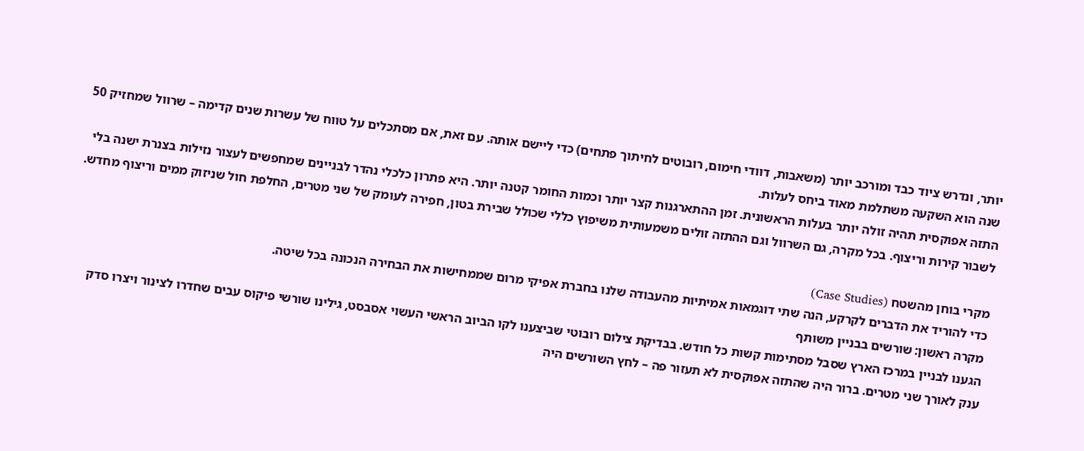יותר, ונדרש ציוד כבד ומורכב יותר (משאבות, דוודי חימום, רובוטים לחיתוך פתחים) כדי ליישם אותה. עם זאת, אם מסתכלים על טווח של עשרות שנים קדימה – שרוול שמחזיק 50 שנה הוא השקעה משתלמת מאוד ביחס לעלות.
התזה אפוקסית תהיה זולה יותר בעלות הראשונית. זמן ההתארגנות קצר יותר וכמות החומר קטנה יותר. היא פתרון כלכלי נהדר לבניינים שמחפשים לעצור נזילות בצנרת ישנה בלי לשבור קירות וריצוף. בכל מקרה, גם השרוול וגם ההתזה זולים משמעותית משיפוץ כללי שכולל שבירת בטון, חפירה לעומק של שני מטרים, החלפת חול שניזוק ממים וריצוף מחדש.

מקרי בוחן מהשטח (Case Studies)
כדי להוריד את הדברים לקרקע, הנה שתי דוגמאות אמיתיות מהעבודה שלנו בחברת אפיקי מרום שממחישות את הבחירה הנכונה בכל שיטה.
מקרה ראשון: שורשים בבניין משותף
הגענו לבניין במרכז הארץ שסבל מסתימות קשות כל חודש. בבדיקת צילום רובוטי שביצענו לקו הביוב הראשי העשוי אסבסט, גילינו שורשי פיקוס עבים שחדרו לצינור ויצרו סדק ענק לאורך שני מטרים. ברור היה שהתזה אפוקסית לא תעזור פה – לחץ השורשים היה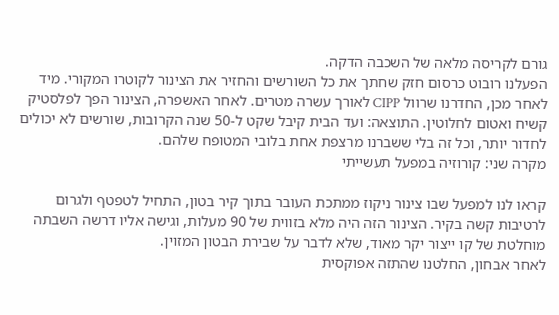גורם לקריסה מלאה של השכבה הדקה.
הפעלנו רובוט כרסום חזק שחתך את כל השורשים והחזיר את הצינור לקוטרו המקורי. מיד לאחר מכן, החדרנו שרוול CIPP לאורך עשרה מטרים. לאחר האשפרה, הצינור הפך לפלסטיק קשיח ואטום לחלוטין. התוצאה: ועד הבית קיבל שקט ל-50 שנה הקרובות, שורשים לא יכולים לחדור יותר, וכל זה בלי ששברנו מרצפת אחת בלובי המטופח שלהם.
מקרה שני: קורוזיה במפעל תעשייתי

קראו לנו למפעל שבו צינור ניקוז ממתכת העובר בתוך קיר בטון, התחיל לטפטף ולגרום לרטיבות קשה בקיר. הצינור הזה היה מלא בזווית של 90 מעלות, וגישה אליו דרשה השבתה מוחלטת של קו ייצור יקר מאוד, שלא לדבר על שבירת הבטון המזוין.
לאחר אבחון, החלטנו שהתזה אפוקסית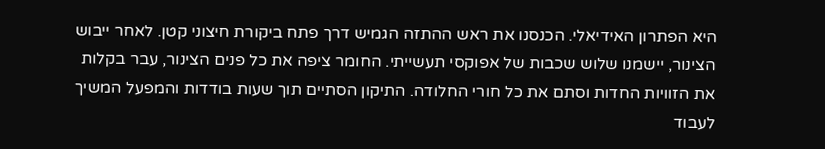היא הפתרון האידיאלי. הכנסנו את ראש ההתזה הגמיש דרך פתח ביקורת חיצוני קטן. לאחר ייבוש הצינור, יישמנו שלוש שכבות של אפוקסי תעשייתי. החומר ציפה את כל פנים הצינור, עבר בקלות את הזוויות החדות וסתם את כל חורי החלודה. התיקון הסתיים תוך שעות בודדות והמפעל המשיך לעבוד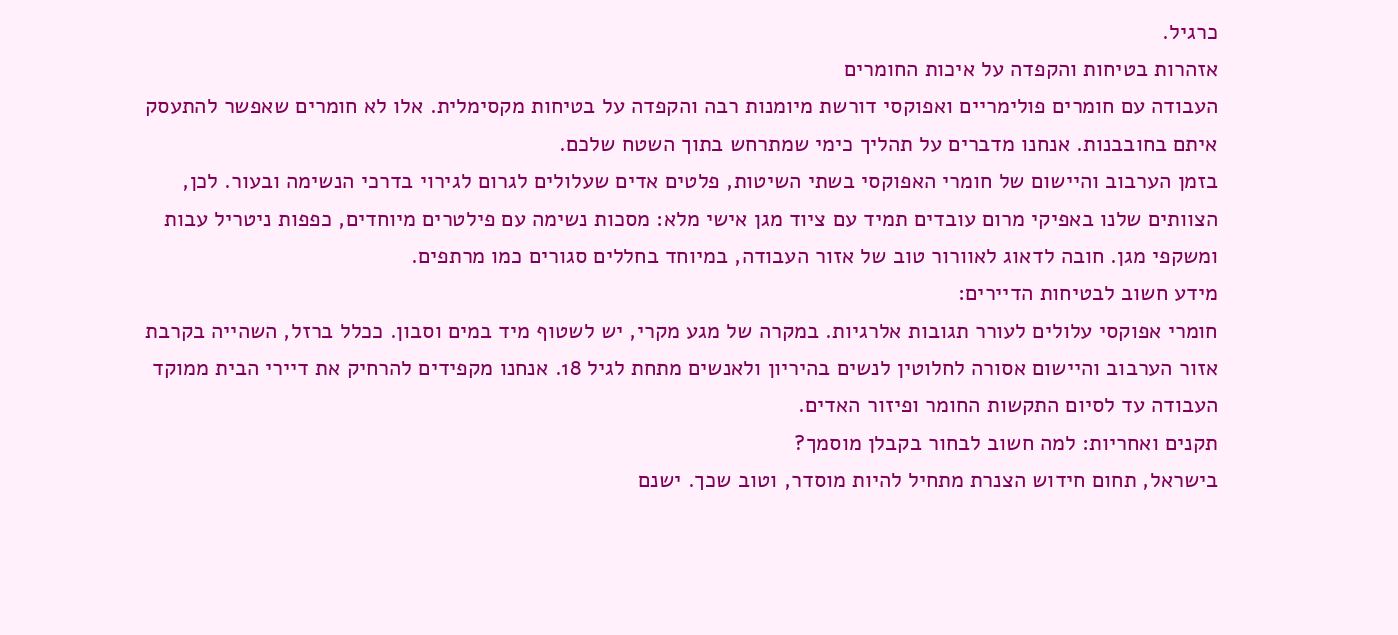כרגיל.
אזהרות בטיחות והקפדה על איכות החומרים
העבודה עם חומרים פולימריים ואפוקסי דורשת מיומנות רבה והקפדה על בטיחות מקסימלית. אלו לא חומרים שאפשר להתעסק איתם בחובבנות. אנחנו מדברים על תהליך כימי שמתרחש בתוך השטח שלכם.
בזמן הערבוב והיישום של חומרי האפוקסי בשתי השיטות, פלטים אדים שעלולים לגרום לגירוי בדרכי הנשימה ובעור. לכן, הצוותים שלנו באפיקי מרום עובדים תמיד עם ציוד מגן אישי מלא: מסכות נשימה עם פילטרים מיוחדים, כפפות ניטריל עבות ומשקפי מגן. חובה לדאוג לאוורור טוב של אזור העבודה, במיוחד בחללים סגורים כמו מרתפים.
מידע חשוב לבטיחות הדיירים:
חומרי אפוקסי עלולים לעורר תגובות אלרגיות. במקרה של מגע מקרי, יש לשטוף מיד במים וסבון. ככלל ברזל, השהייה בקרבת אזור הערבוב והיישום אסורה לחלוטין לנשים בהיריון ולאנשים מתחת לגיל 18. אנחנו מקפידים להרחיק את דיירי הבית ממוקד העבודה עד לסיום התקשות החומר ופיזור האדים.
תקנים ואחריות: למה חשוב לבחור בקבלן מוסמך?
בישראל, תחום חידוש הצנרת מתחיל להיות מוסדר, וטוב שכך. ישנם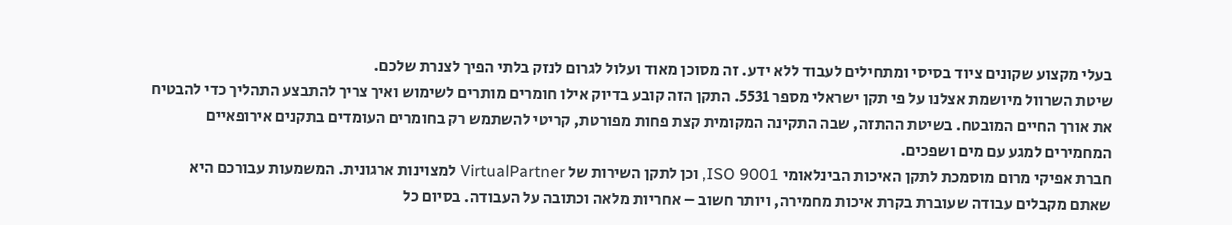בעלי מקצוע שקונים ציוד בסיסי ומתחילים לעבוד ללא ידע. זה מסוכן מאוד ועלול לגרום לנזק בלתי הפיך לצנרת שלכם.
שיטת השרוול מיושמת אצלנו על פי תקן ישראלי מספר 5531. התקן הזה קובע בדיוק אילו חומרים מותרים לשימוש ואיך צריך להתבצע התהליך כדי להבטיח את אורך החיים המובטח. בשיטת ההתזה, שבה התקינה המקומית קצת פחות מפורטת, קריטי להשתמש רק בחומרים העומדים בתקנים אירופאיים המחמירים למגע עם מים ושפכים.
חברת אפיקי מרום מוסמכת לתקן האיכות הבינלאומי ISO 9001, וכן לתקן השירות של VirtualPartner למצוינות ארגונית. המשמעות עבורכם היא שאתם מקבלים עבודה שעוברת בקרת איכות מחמירה, ויותר חשוב – אחריות מלאה וכתובה על העבודה. בסיום כל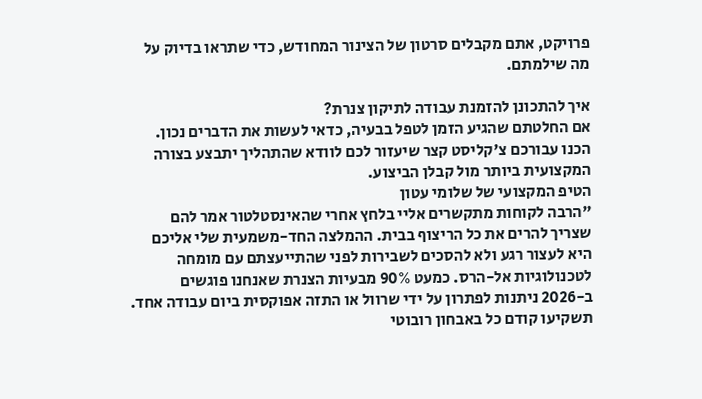פרויקט, אתם מקבלים סרטון של הצינור המחודש, כדי שתראו בדיוק על מה שילמתם.

איך להתכונן להזמנת עבודה לתיקון צנרת?
אם החלטתם שהגיע הזמן לטפל בבעיה, כדאי לעשות את הדברים נכון. הכנו עבורכם צ'קליסט קצר שיעזור לכם לוודא שהתהליך יתבצע בצורה המקצועית ביותר מול קבלן הביצוע.
הטיפ המקצועי של שלומי עטון
"הרבה לקוחות מתקשרים אליי בלחץ אחרי שהאינסטלטור אמר להם שצריך להרים את כל הריצוף בבית. ההמלצה החד-משמעית שלי אליכם היא לעצור רגע ולא להסכים לשבירות לפני שהתייעצתם עם מומחה לטכנולוגיות אל-הרס. כמעט 90% מבעיות הצנרת שאנחנו פוגשים ב-2026 ניתנות לפתרון על ידי שרוול או התזה אפוקסית ביום עבודה אחד.
תשקיעו קודם כל באבחון רובוטי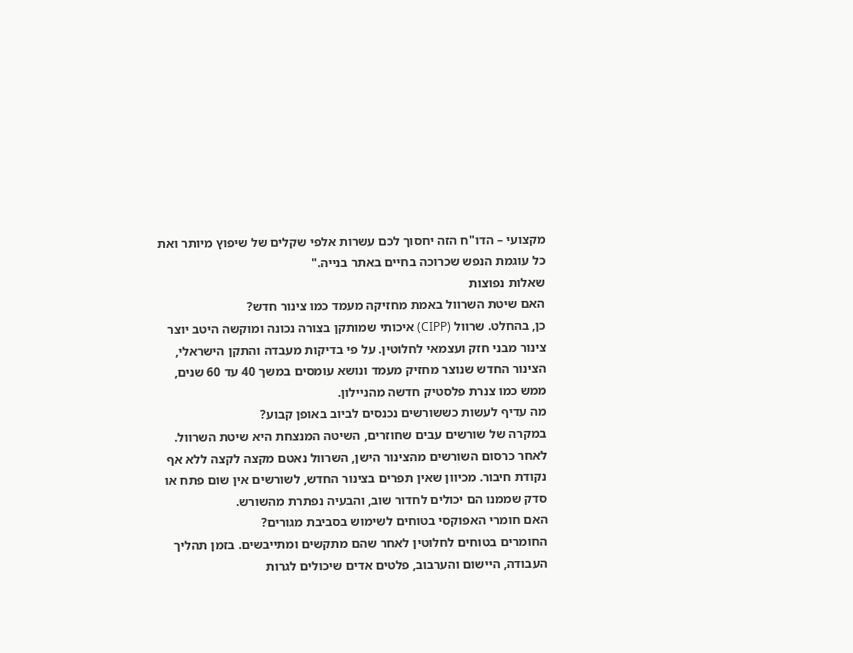מקצועי – הדו"ח הזה יחסוך לכם עשרות אלפי שקלים של שיפוץ מיותר ואת כל עוגמת הנפש שכרוכה בחיים באתר בנייה."
שאלות נפוצות
האם שיטת השרוול באמת מחזיקה מעמד כמו צינור חדש?
כן, בהחלט. שרוול (CIPP) איכותי שמותקן בצורה נכונה ומוקשה היטב יוצר צינור מבני חזק ועצמאי לחלוטין. על פי בדיקות מעבדה והתקן הישראלי, הצינור החדש שנוצר מחזיק מעמד ונושא עומסים במשך 40 עד 60 שנים, ממש כמו צנרת פלסטיק חדשה מהניילון.
מה עדיף לעשות כששורשים נכנסים לביוב באופן קבוע?
במקרה של שורשים עבים שחוזרים, השיטה המנצחת היא שיטת השרוול. לאחר כרסום השורשים מהצינור הישן, השרוול נאטם מקצה לקצה ללא אף נקודת חיבור. מכיוון שאין תפרים בצינור החדש, לשורשים אין שום פתח או סדק שממנו הם יכולים לחדור שוב, והבעיה נפתרת מהשורש.
האם חומרי האפוקסי בטוחים לשימוש בסביבת מגורים?
החומרים בטוחים לחלוטין לאחר שהם מתקשים ומתייבשים. בזמן תהליך העבודה, היישום והערבוב, פלטים אדים שיכולים לגרות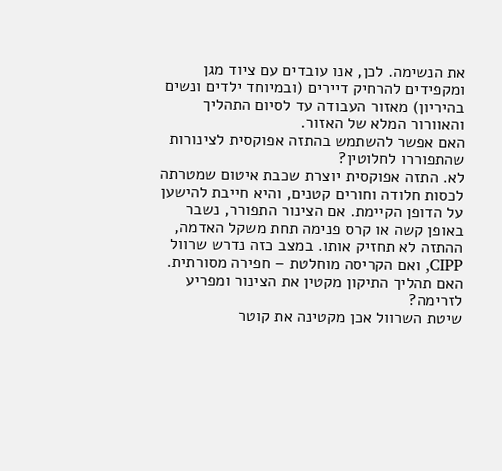את הנשימה. לכן, אנו עובדים עם ציוד מגן ומקפידים להרחיק דיירים (ובמיוחד ילדים ונשים בהיריון) מאזור העבודה עד לסיום התהליך והאוורור המלא של האזור.
האם אפשר להשתמש בהתזה אפוקסית לצינורות שהתפוררו לחלוטין?
לא. התזה אפוקסית יוצרת שכבת איטום שמטרתה לכסות חלודה וחורים קטנים, והיא חייבת להישען על הדופן הקיימת. אם הצינור התפורר, נשבר באופן קשה או קרס פנימה תחת משקל האדמה, ההתזה לא תחזיק אותו. במצב כזה נדרש שרוול CIPP, ואם הקריסה מוחלטת – חפירה מסורתית.
האם תהליך התיקון מקטין את הצינור ומפריע לזרימה?
שיטת השרוול אכן מקטינה את קוטר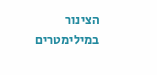הצינור במילימטרים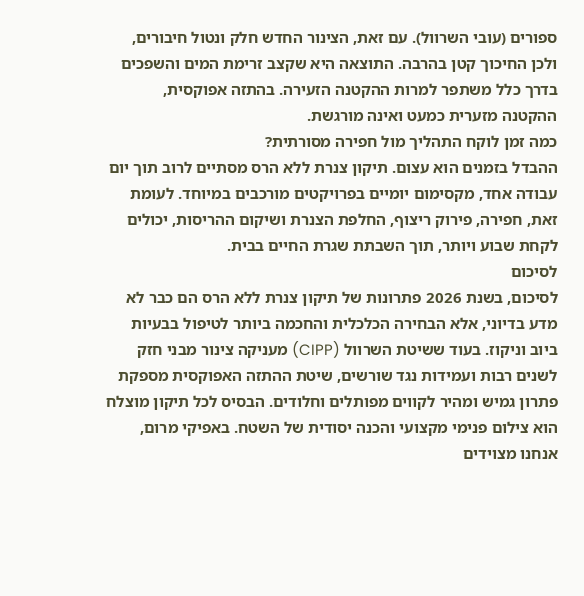ספורים (עובי השרוול). עם זאת, הצינור החדש חלק ונטול חיבורים, ולכן החיכוך קטן בהרבה. התוצאה היא שקצב זרימת המים והשפכים בדרך כלל משתפר למרות ההקטנה הזעירה. בהתזה אפוקסית, ההקטנה מזערית כמעט ואינה מורגשת.
כמה זמן לוקח התהליך מול חפירה מסורתית?
ההבדל בזמנים הוא עצום. תיקון צנרת ללא הרס מסתיים לרוב תוך יום עבודה אחד, מקסימום יומיים בפרויקטים מורכבים במיוחד. לעומת זאת, חפירה, פירוק ריצוף, החלפת הצנרת ושיקום ההריסות, יכולים לקחת שבוע ויותר, תוך השבתת שגרת החיים בבית.
לסיכום
לסיכום, בשנת 2026 פתרונות של תיקון צנרת ללא הרס הם כבר לא מדע בדיוני, אלא הבחירה הכלכלית והחכמה ביותר לטיפול בבעיות ביוב וניקוז. בעוד ששיטת השרוול (CIPP) מעניקה צינור מבני חזק לשנים רבות ועמידות נגד שורשים, שיטת ההתזה האפוקסית מספקת פתרון גמיש ומהיר לקווים מפותלים וחלודים. הבסיס לכל תיקון מוצלח הוא צילום פנימי מקצועי והכנה יסודית של השטח. באפיקי מרום, אנחנו מצוידים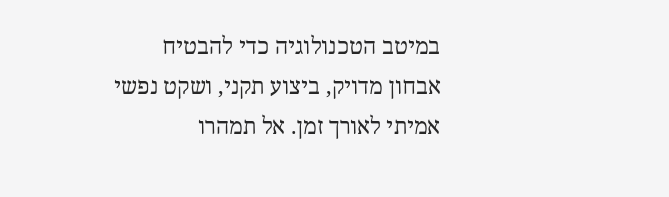במיטב הטכנולוגיה כדי להבטיח אבחון מדויק, ביצוע תקני, ושקט נפשי אמיתי לאורך זמן. אל תמהרו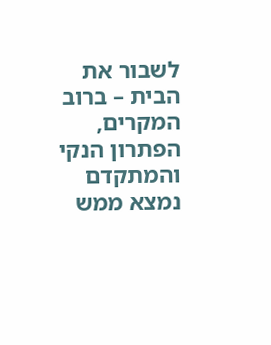לשבור את הבית – ברוב המקרים, הפתרון הנקי והמתקדם נמצא ממש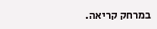במרחק קריאה.